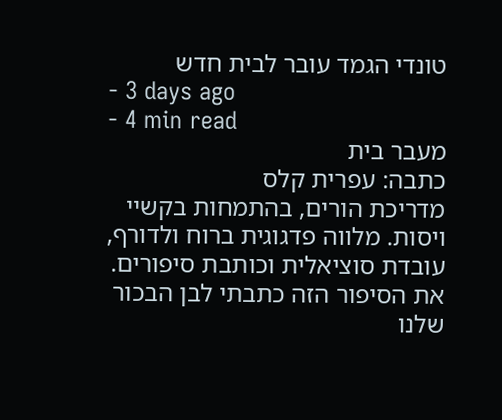טונדי הגמד עובר לבית חדש
- 3 days ago
- 4 min read
מעבר בית
כתבה: עפרית קלס
מדריכת הורים, בהתמחות בקשיי ויסות. מלווה פדגוגית ברוח ולדורף, עובדת סוציאלית וכותבת סיפורים.
את הסיפור הזה כתבתי לבן הבכור שלנו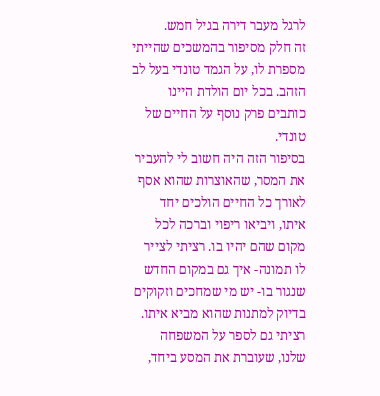לרגל מעבר דירה בגיל חמש.
זה חלק מסיפור בהמשכים שהייתי מספרת לו, על הגמד טונדי בעל לב הזהב. בכל יום הולדת היינו כותבים פרק נוסף על החיים של טונדי.
בסיפור הזה היה חשוב לי להעביר את המסר, שהאוצרות שהוא אסף לאורך כל החיים הולכים יחד איתו, ויביאו ריפוי וברכה לכל מקום שהם יהיו בו. רציתי לצייר לו תמונה- איך גם במקום החדש שנגור בו- יש מי שמחכים וזקוקים בדיוק למתנות שהוא מביא איתו.
רציתי גם לספר על המשפחה שלנו, שעוברת את המסע ביחד,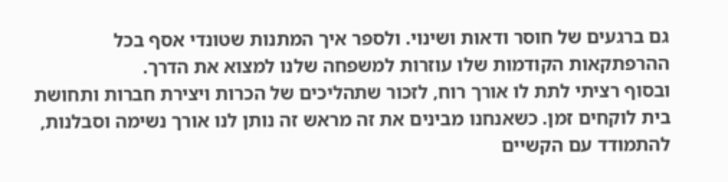גם ברגעים של חוסר ודאות ושינוי. ולספר איך המתנות שטונדי אסף בכל ההרפתקאות הקודמות שלו עוזרות למשפחה שלנו למצוא את הדרך.
ובסוף רציתי לתת לו אורך רוח, לזכור שתהליכים של הכרות ויצירת חברות ותחושת בית לוקחים זמן. כשאנחנו מבינים את זה מראש זה נותן לנו אורך נשימה וסבלנות, להתמודד עם הקשיים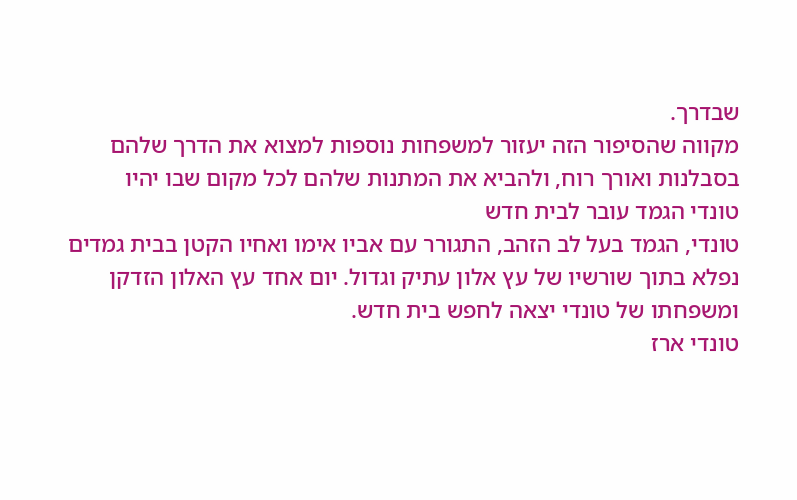שבדרך.
מקווה שהסיפור הזה יעזור למשפחות נוספות למצוא את הדרך שלהם בסבלנות ואורך רוח, ולהביא את המתנות שלהם לכל מקום שבו יהיו
טונדי הגמד עובר לבית חדש
טונדי, הגמד בעל לב הזהב, התגורר עם אביו אימו ואחיו הקטן בבית גמדים נפלא בתוך שורשיו של עץ אלון עתיק וגדול. יום אחד עץ האלון הזדקן ומשפחתו של טונדי יצאה לחפש בית חדש.
טונדי ארז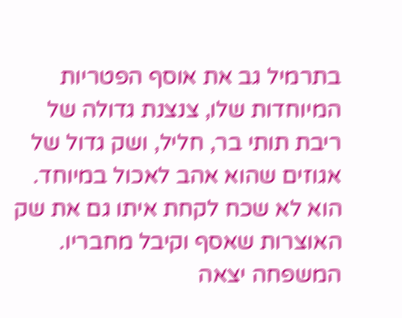בתרמיל גב את אוסף הפטריות המיוחדות שלו, צנצנת גדולה של ריבת תותי בר, חליל, ושק גדול של אגוזים שהוא אהב לאכול במיוחד. הוא לא שכח לקחת איתו גם את שק האוצרות שאסף וקיבל מחבריו.
המשפחה יצאה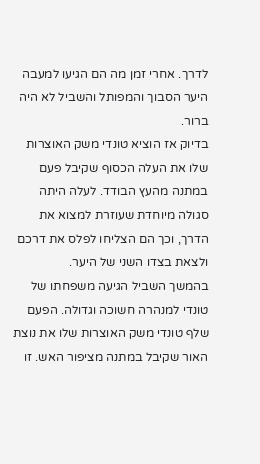לדרך. אחרי זמן מה הם הגיעו למעבה היער הסבוך והמפותל והשביל לא היה ברור.
בדיוק אז הוציא טונדי משק האוצרות שלו את העלה הכסוף שקיבל פעם במתנה מהעץ הבודד. לעלה היתה סגולה מיוחדת שעוזרת למצוא את הדרך, וכך הם הצליחו לפלס את דרכם ולצאת בצדו השני של היער.
בהמשך השביל הגיעה משפחתו של טונדי למנהרה חשוכה וגדולה. הפעם שלף טונדי משק האוצרות שלו את נוצת האור שקיבל במתנה מציפור האש. זו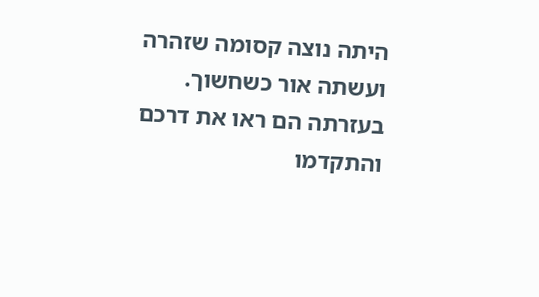היתה נוצה קסומה שזהרה ועשתה אור כשחשוך. בעזרתה הם ראו את דרכם והתקדמו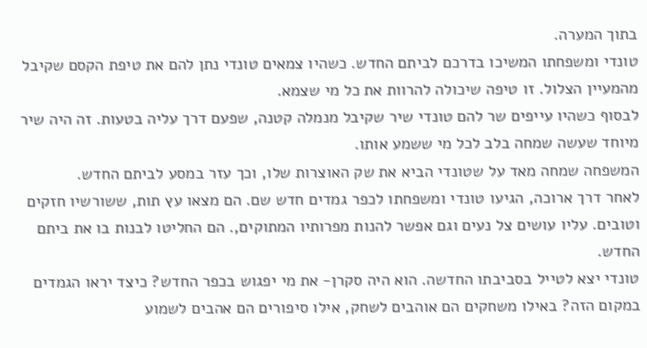בתוך המערה.
טונדי ומשפחתו המשיכו בדרכם לביתם החדש. כשהיו צמאים טונדי נתן להם את טיפת הקסם שקיבל מהמעיין הצלול. זו טיפה שיכולה להרוות את כל מי שצמא.
לבסוף כשהיו עייפים שר להם טונדי שיר שקיבל מנמלה קטנה, שפעם דרך עליה בטעות. זה היה שיר מיוחד שעשה שמחה בלב לכל מי ששמע אותו.
המשפחה שמחה מאד על שטונדי הביא את שק האוצרות שלו, וכך עזר במסע לביתם החדש.
לאחר דרך ארוכה, הגיעו טונדי ומשפחתו לכפר גמדים חדש שם. הם מצאו עץ תות, ששורשיו חזקים וטובים. עליו עושים צל נעים וגם אפשר להנות מפרותיו המתוקים,. הם החליטו לבנות בו את ביתם החדש.
טונדי יצא לטייל בסביבתו החדשה. הוא היה סקרן- את מי יפגוש בכפר החדש? כיצד יראו הגמדים במקום הזה? באילו משחקים הם אוהבים לשחק, אילו סיפורים הם אהבים לשמוע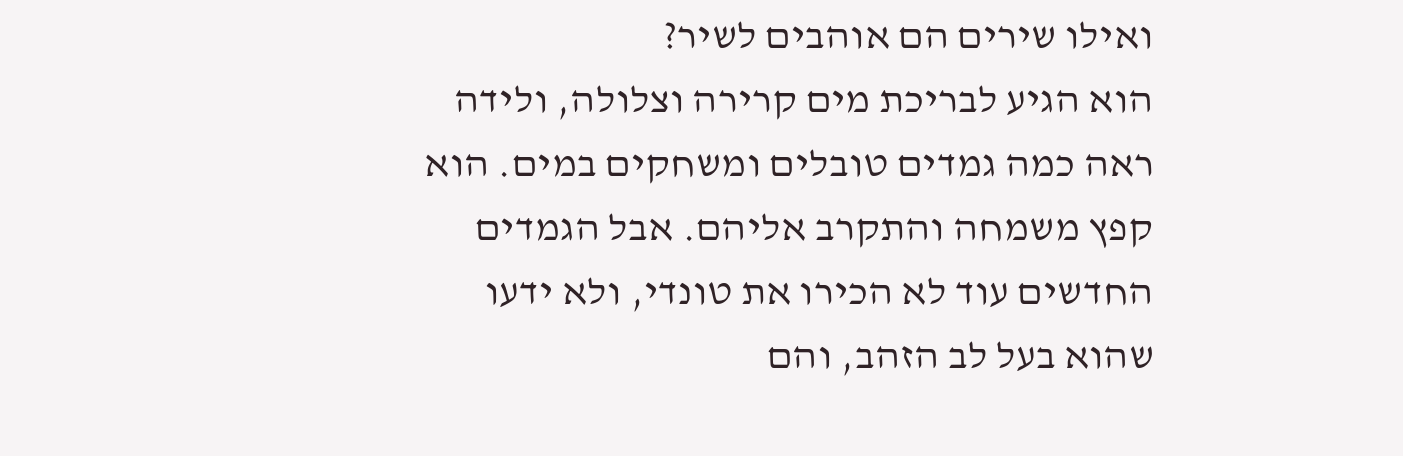ואילו שירים הם אוהבים לשיר?
הוא הגיע לבריכת מים קרירה וצלולה, ולידה ראה כמה גמדים טובלים ומשחקים במים. הוא קפץ משמחה והתקרב אליהם. אבל הגמדים החדשים עוד לא הכירו את טונדי, ולא ידעו שהוא בעל לב הזהב, והם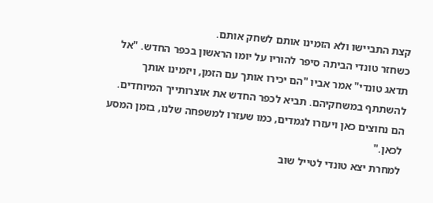קצת התביישו ולא הזמינו אותם לשחק אותם.
כשחזר טונדי הביתה סיפר להוריו על יומו הראשון בכפר החדש. "אל תדאג טונדי" אמר אביו "הם יכירו אותך עם הזמן, ויזמינו אותך להשתתף במשחקיהם. תביא לכפר החדש את אוצרותייך המיוחדים. הם נחוצים כאן ויעזרו לגמדים, כמו שעזרו למשפחה שלנו, בזמן המסע לכאן."
למחרת יצא טונדי לטייל שוב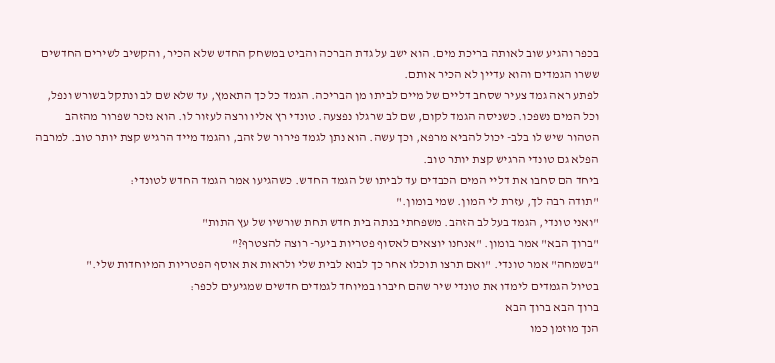בכפר והגיע שוב לאותה בריכת מים. הוא ישב על גדת הברכה והביט במשחק החדש שלא הכיר, והקשיב לשירים החדשים ששרו הגמדים והוא עדיין לא הכיר אותם.
לפתע ראה גמד צעיר שסחב דליים של מיים לביתו מן הבריכה. הגמד כל כך התאמץ, עד שלא שם לב ונתקל בשורש ונפל, וכל המים נשפכו. כשניסה הגמד לקום, שם לב שרגלו נפצעה. טונדי רץ אליו ורצה לעזור לו. הוא נזכר שפרור מהזהב הטהור שיש לו בלב- יכול להביא מרפא, וכך עשה. הוא נתן לגמד פירור של זהב, והגמד מייד הרגיש קצת יותר טוב. למרבה הפלא גם טונדי הרגיש קצת יותר טוב.
ביחד הם סחבו את דליי המים הכבדים עד לביתו של הגמד החדש. כשהגיעו אמר הגמד החדש לטונדי:
"תודה רבה לך, עזרת לי המון. שמי בומון."
"ואני טונדי, הגמד בעל לב הזהב. משפחתי בנתה בית חדש תחת שורשיו של עץ התות"
"ברוך הבא" אמר בומון. "אנחנו יוצאים לאסוף פטריות ביער- רוצה להצטרף?"
"בשמחה" אמר טונדי. "ואם תרצו תוכלו אחר כך לבוא לבית שלי ולראות את אוסף הפטריות המיוחדות שלי."
בטיול הגמדים לימדו את טונדי שיר שהם חיברו במיוחד לגמדים חדשים שמגיעים לכפר:
ברוך הבא ברוך הבא
הנך מוזמן כמו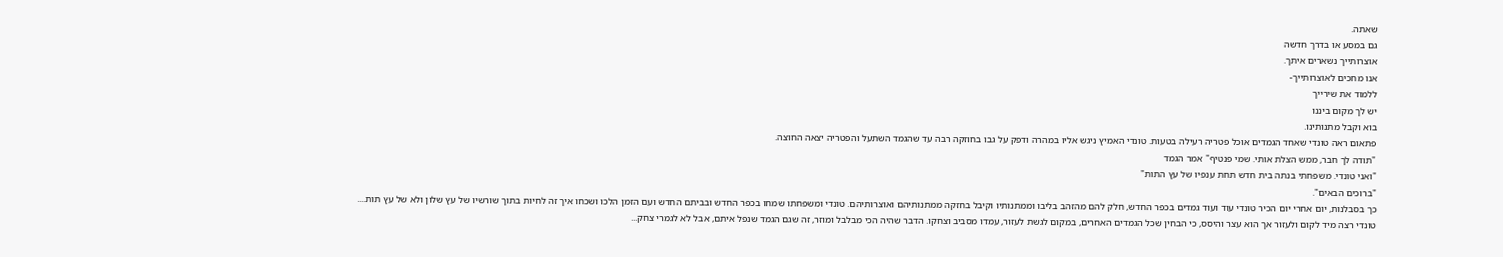שאתה.
גם במסע או בדרך חדשה
אוצרותייך נשארים איתך.
אנו מחכים לאוצרותייך-
ללמוד את שירייך
יש לך מקום ביננו
בוא וקבל מתנותינו.
פתאום ראה טונדי שאחד הגמדים אוכל פטריה רעילה בטעות. טונדי האמיץ ניגש אליו במהרה ודפק על גבו בחוזקה רבה עד שהגמד השתעל והפטריה יצאה החוצה.
"תודה לך חבר, ממש הצלת אותי. שמי פנטיף" אמר הגמד
"ואני טונדי. משפחתי בנתה בית חדש תחת ענפיו של עץ התות"
"ברוכים הבאים".
כך בסבלנות, יום אחרי יום הכיר טונדי עוד ועוד גמדים בכפר החדש, חלק להם מהזהב בליבו וממתנותיו וקיבל בחזקה ממתנותיהם ואוצרותיהם. טונדי ומשפחתו שמחו בכפר החדש ובביתם החדש ועם הזמן הלכו ושכחו איך זה לחיות בתוך שורשיו של עץ שלון ולא של עץ תות....
טונדי רצה מיד לקום ולעזור אך הוא עצר והיסס, כי הבחין שכל הגמדים האחרים, במקום לגשת לעזור, עמדו מסביב וצחקו. הדבר שהיה הכי מבלבל ומוזר, זה שגם הגמד שנפל איתם, אבל לא לגמרי צחק...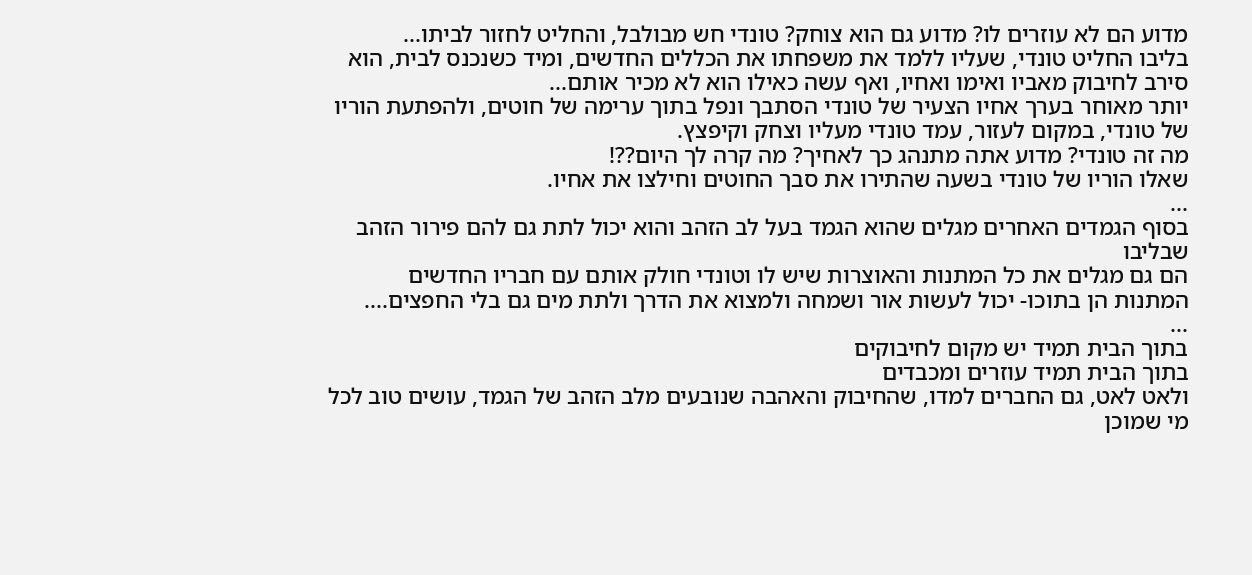מדוע הם לא עוזרים לו? מדוע גם הוא צוחק? טונדי חש מבולבל, והחליט לחזור לביתו...
בליבו החליט טונדי, שעליו ללמד את משפחתו את הכללים החדשים, ומיד כשנכנס לבית, הוא סירב לחיבוק מאביו ואימו ואחיו, ואף עשה כאילו הוא לא מכיר אותם...
יותר מאוחר בערך אחיו הצעיר של טונדי הסתבך ונפל בתוך ערימה של חוטים, ולהפתעת הוריו של טונדי, במקום לעזור, עמד טונדי מעליו וצחק וקיפצץ.
מה זה טונדי? מדוע אתה מתנהג כך לאחיך? מה קרה לך היום??!
שאלו הוריו של טונדי בשעה שהתירו את סבך החוטים וחילצו את אחיו.
...
בסוף הגמדים האחרים מגלים שהוא הגמד בעל לב הזהב והוא יכול לתת גם להם פירור הזהב שבליבו
הם גם מגלים את כל המתנות והאוצרות שיש לו וטונדי חולק אותם עם חבריו החדשים
המתנות הן בתוכו- יכול לעשות אור ושמחה ולמצוא את הדרך ולתת מים גם בלי החפצים....
...
בתוך הבית תמיד יש מקום לחיבוקים
בתוך הבית תמיד עוזרים ומכבדים
ולאט לאט, גם החברים למדו, שהחיבוק והאהבה שנובעים מלב הזהב של הגמד, עושים טוב לכל מי שמוכן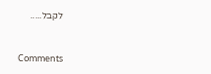לקבל.....


Comments